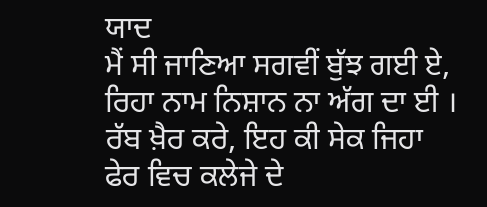ਯਾਦ
ਮੈਂ ਸੀ ਜਾਣਿਆ ਸਗਵੀਂ ਬੁੱਝ ਗਈ ਏ,
ਰਿਹਾ ਨਾਮ ਨਿਸ਼ਾਨ ਨਾ ਅੱਗ ਦਾ ਈ ।
ਰੱਬ ਖ਼ੈਰ ਕਰੇ, ਇਹ ਕੀ ਸੇਕ ਜਿਹਾ
ਫੇਰ ਵਿਚ ਕਲੇਜੇ ਦੇ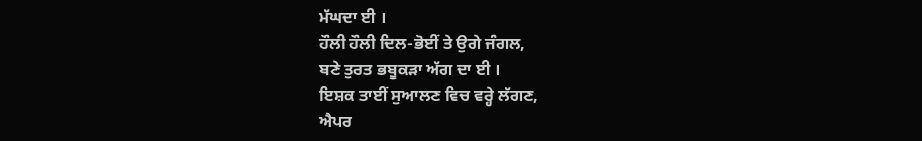ਮੱਘਦਾ ਈ ।
ਹੌਲੀ ਹੌਲੀ ਦਿਲ-ਭੋਈਂ ਤੇ ਉਗੇ ਜੰਗਲ,
ਬਣੇ ਤੁਰਤ ਭਬੂਕੜਾ ਅੱਗ ਦਾ ਈ ।
ਇਸ਼ਕ ਤਾਈਂ ਸੁਆਲਣ ਵਿਚ ਵਰ੍ਹੇ ਲੱਗਣ,
ਐਪਰ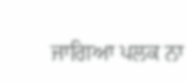ਜਾਗਿਆ ਪਲਕ ਨਾ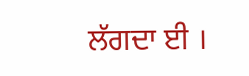ਲੱਗਦਾ ਈ ।